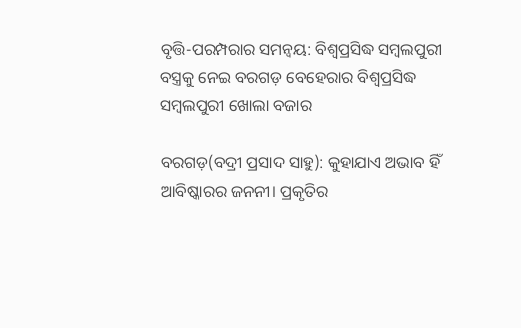ବୃତ୍ତି-ପରମ୍ପରାର ସମନ୍ୱୟ: ବିଶ୍ୱପ୍ରସିଦ୍ଧ ସମ୍ବଲପୁରୀ ବସ୍ତ୍ରକୁ ନେଇ ବରଗଡ଼ ବେହେରାର ବିଶ୍ୱପ୍ରସିଦ୍ଧ ସମ୍ବଲପୁରୀ ଖୋଲା ବଜାର

ବରଗଡ଼(ବଦ୍ରୀ ପ୍ରସାଦ ସାହୁ): କୁହାଯାଏ ଅଭାବ ହିଁ ଆବିଷ୍କାରର ଜନନୀ। ପ୍ରକୃତିର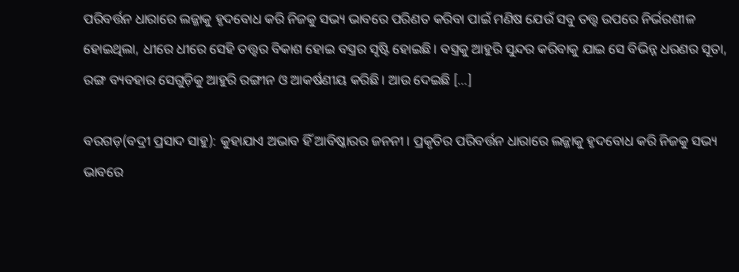ପରିବର୍ତ୍ତନ ଧାରାରେ ଲଜ୍ଜାକୁ ହୃଦବୋଧ କରି ନିଜକୁ ସଭ୍ୟ ଭାବରେ ପରିଣତ କରିବା ପାଇଁ ମଣିଷ ଯେଉଁ ସବୁ ତତ୍ତ୍ୱ ଉପରେ ନିର୍ଭରଶୀଳ ହୋଇଥିଲା, ଧୀରେ ଧୀରେ ସେହି ତତ୍ତ୍ୱର ବିକାଶ ହୋଇ ବସ୍ତ୍ରର ସୃଷ୍ଟି ହୋଇଛି। ବସ୍ତ୍ରକୁ ଆହୁରି ସୁନ୍ଦର କରିବାକୁ ଯାଇ ସେ ବିଭିନ୍ନ ଧରଣର ସୂତା, ରଙ୍ଗ ବ୍ୟବହାର ସେଗୁଡ଼ିକୁ ଆହୁରି ରଙ୍ଗୀନ ଓ ଆକର୍ଷଣୀୟ କରିଛି। ଆଉ ଦେଇଛି […]

ବରଗଡ଼(ବଦ୍ରୀ ପ୍ରସାଦ ସାହୁ): କୁହାଯାଏ ଅଭାବ ହିଁ ଆବିଷ୍କାରର ଜନନୀ। ପ୍ରକୃତିର ପରିବର୍ତ୍ତନ ଧାରାରେ ଲଜ୍ଜାକୁ ହୃଦବୋଧ କରି ନିଜକୁ ସଭ୍ୟ ଭାବରେ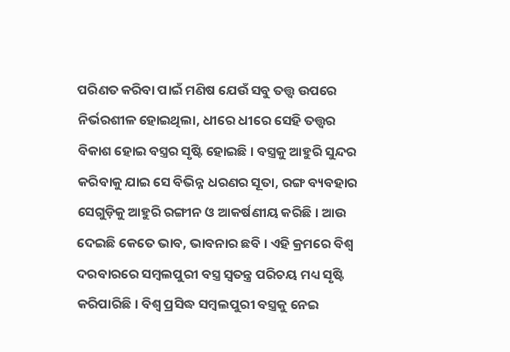ପରିଣତ କରିବା ପାଇଁ ମଣିଷ ଯେଉଁ ସବୁ ତତ୍ତ୍ୱ ଉପରେ ନିର୍ଭରଶୀଳ ହୋଇଥିଲା, ଧୀରେ ଧୀରେ ସେହି ତତ୍ତ୍ୱର ବିକାଶ ହୋଇ ବସ୍ତ୍ରର ସୃଷ୍ଟି ହୋଇଛି। ବସ୍ତ୍ରକୁ ଆହୁରି ସୁନ୍ଦର କରିବାକୁ ଯାଇ ସେ ବିଭିନ୍ନ ଧରଣର ସୂତା, ରଙ୍ଗ ବ୍ୟବହାର ସେଗୁଡ଼ିକୁ ଆହୁରି ରଙ୍ଗୀନ ଓ ଆକର୍ଷଣୀୟ କରିଛି। ଆଉ ଦେଇଛି କେତେ ଭାବ, ଭାବନାର ଛବି। ଏହି କ୍ରମରେ ବିଶ୍ୱ ଦରବାରରେ ସମ୍ବଲପୁରୀ ବସ୍ତ୍ର ସ୍ୱତନ୍ତ୍ର ପରିଚୟ ମଧ୍ୟ ସୃଷ୍ଟି କରିପାରିଛି। ବିଶ୍ୱ ପ୍ରସିଦ୍ଧ ସମ୍ବଲପୁରୀ ବସ୍ତ୍ରକୁ ନେଇ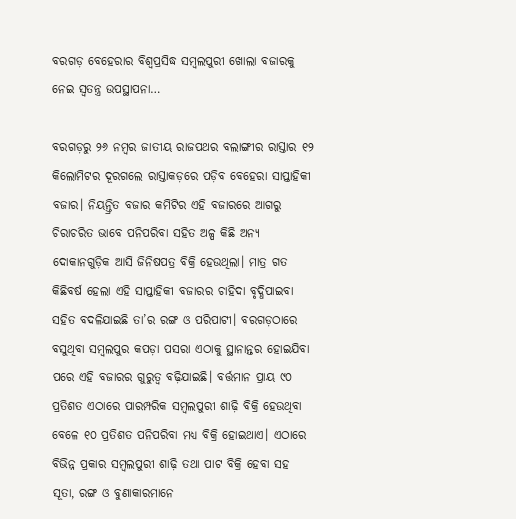ବରଗଡ଼ ବେହେରାର ବିଶ୍ୱପ୍ରସିଦ୍ଧ ସମ୍ବଲପୁରୀ ଖୋଲା ବଜାରକୁ ନେଇ ସ୍ୱତନ୍ତ୍ର ଉପସ୍ଥାପନା…

ବରଗଡ଼ରୁ ୨୬ ନମ୍ବର ଜାତୀୟ ରାଜପଥର ବଲାଙ୍ଗୀର ରାସ୍ତାର ୧୨ କିଲୋମିଟର ଦୂରଗଲେ ରାସ୍ତାକଡ଼ରେ ପଡ଼ିବ ବେହେରା ସାପ୍ତାହିକୀ ବଜାର। ନିୟନ୍ତ୍ରିତ ବଜାର କମିଟିର ଏହି ବଜାରରେ ଆଗରୁ ଚିରାଚରିତ ଭାବେ ପନିପରିବା ସହିତ ଅଳ୍ପ କିଛି ଅନ୍ୟ ଦୋକାନଗୁଡ଼ିକ ଆସି ଜିନିଷପତ୍ର ବିକ୍ରି ହେଉଥିଲା। ମାତ୍ର ଗତ କିଛିବର୍ଷ ହେଲା ଏହି ସାପ୍ତାହିକୀ ବଜାରର ଚାହିଦା ବୃଦ୍ଧିପାଇବା ସହିତ ବଦଳିଯାଇଛି ତା’ର ରଙ୍ଗ ଓ ପରିପାଟୀ। ବରଗଡ଼ଠାରେ ବସୁଥିବା ସମ୍ବଲପୁର କପଡ଼ା ପସରା ଏଠାକୁ ସ୍ଥାନାନ୍ତର ହୋଇଯିବା ପରେ ଏହି ବଜାରର ଗୁରୁତ୍ୱ ବଢ଼ିଯାଇଛି। ବର୍ତ୍ତମାନ ପ୍ରାୟ ୯୦ ପ୍ରତିଶତ ଏଠାରେ ପାରମ୍ପରିକ ସମ୍ବଲପୁରୀ ଶାଢ଼ି ବିକ୍ରି ହେଉଥିବା ବେଳେ ୧୦ ପ୍ରତିଶତ ପନିପରିବା ମଧ୍ୟ ବିକ୍ରି ହୋଇଥାଏ। ଏଠାରେ ବିଭିନ୍ନ ପ୍ରକାର ସମ୍ବଲପୁରୀ ଶାଢ଼ି ତଥା ପାଟ ବିକ୍ରି ହେବା ସହ ସୂତା, ରଙ୍ଗ ଓ ବୁଣାକାରମାନେ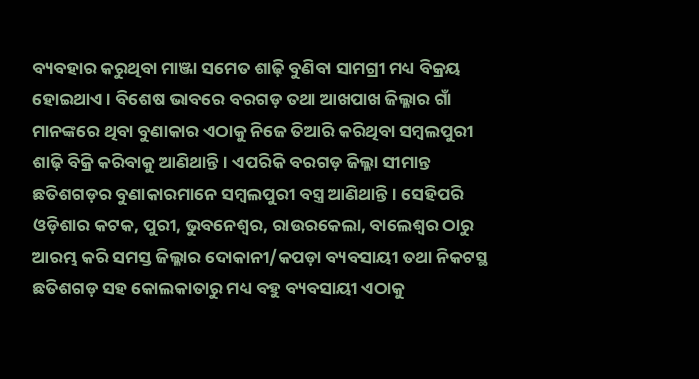ବ୍ୟବହାର କରୁଥିବା ମାଞ୍ଜା ସମେତ ଶାଢ଼ି ବୁଣିବା ସାମଗ୍ରୀ ମଧ୍ୟ ବିକ୍ରୟ ହୋଇଥାଏ। ବିଶେଷ ଭାବରେ ବରଗଡ଼ ତଥା ଆଖପାଖ ଜିଲ୍ଳାର ଗାଁ ମାନଙ୍କରେ ଥିବା ବୁଣାକାର ଏଠାକୁ ନିଜେ ତିଆରି କରିଥିବା ସମ୍ବଲପୁରୀ ଶାଢ଼ି ବିକ୍ରି କରିବାକୁ ଆଣିଥାନ୍ତି। ଏପରିକି ବରଗଡ଼ ଜିଲ୍ଳା ସୀମାନ୍ତ ଛତିଶଗଡ଼ର ବୁଣାକାରମାନେ ସମ୍ବଲପୁରୀ ବସ୍ତ୍ର ଆଣିଥାନ୍ତି। ସେହିପରି ଓଡ଼ିଶାର କଟକ, ପୁରୀ, ଭୁବନେଶ୍ୱର, ରାଉରକେଲା, ବାଲେଶ୍ୱର ଠାରୁ ଆରମ୍ଭ କରି ସମସ୍ତ ଜିଲ୍ଳାର ଦୋକାନୀ/କପଡ଼ା ବ୍ୟବସାୟୀ ତଥା ନିକଟସ୍ଥ ଛତିଶଗଡ଼ ସହ କୋଲକାତାରୁ ମଧ୍ୟ ବହୁ ବ୍ୟବସାୟୀ ଏଠାକୁ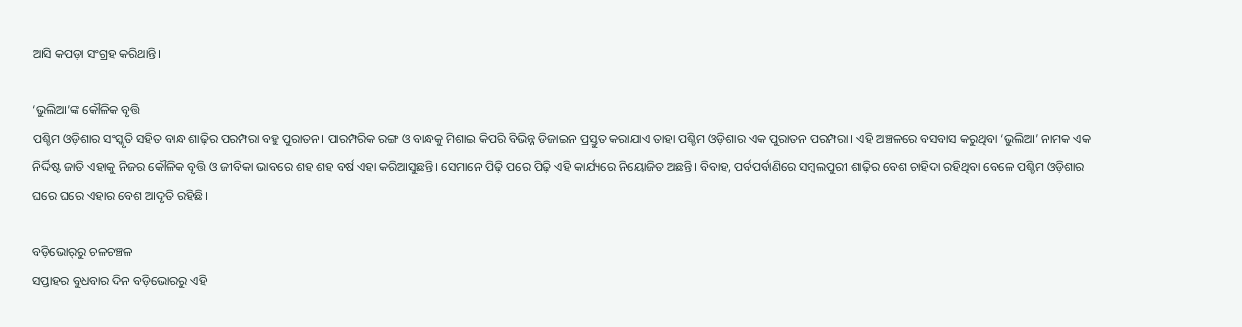ଆସି କପଡ଼ା ସଂଗ୍ରହ କରିଥାନ୍ତି।

‘ଭୁଲିଆ’ଙ୍କ କୌଳିକ ବୃତ୍ତି
ପଶ୍ଚିମ ଓଡ଼ିଶାର ସଂସ୍କୃତି ସହିତ ବାନ୍ଧ ଶାଢ଼ିର ପରମ୍ପରା ବହୁ ପୁରାତନ। ପାରମ୍ପରିକ ରଙ୍ଗ ଓ ବାନ୍ଧକୁ ମିଶାଇ କିପରି ବିଭିନ୍ନ ଡିଜାଇନ ପ୍ରସ୍ତୁତ କରାଯାଏ ତାହା ପଶ୍ଚିମ ଓଡ଼ିଶାର ଏକ ପୁରାତନ ପରମ୍ପରା। ଏହି ଅଞ୍ଚଳରେ ବସବାସ କରୁଥିବା ‘ଭୁଲିଆ’ ନାମକ ଏକ ନିର୍ଦ୍ଦିଷ୍ଟ ଜାତି ଏହାକୁ ନିଜର କୌଳିକ ବୃତ୍ତି ଓ ଜୀବିକା ଭାବରେ ଶହ ଶହ ବର୍ଷ ଏହା କରିଆସୁଛନ୍ତି। ସେମାନେ ପିଢ଼ି ପରେ ପିଢ଼ି ଏହି କାର୍ଯ୍ୟରେ ନିୟୋଜିତ ଅଛନ୍ତି। ବିବାହ, ପର୍ବପର୍ବାଣିରେ ସମ୍ୱଲପୁରୀ ଶାଢ଼ିର ବେଶ ଚାହିଦା ରହିଥିବା ବେଳେ ପଶ୍ଚିମ ଓଡ଼ିଶାର ଘରେ ଘରେ ଏହାର ବେଶ ଆଦୃତି ରହିଛି।

ବଡ଼ିଭୋର୍‌ରୁ ଚଳଚଞ୍ଚଳ
ସପ୍ତାହର ବୁଧବାର ଦିନ ବଡ଼ିଭୋରରୁ ଏହି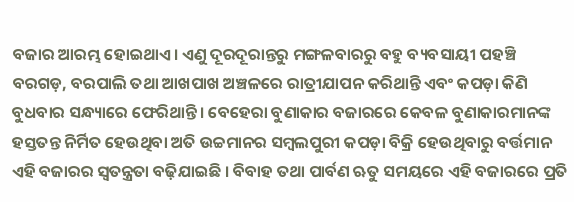ବଜାର ଆରମ୍ଭ ହୋଇଥାଏ। ଏଣୁ ଦୂରଦୂରାନ୍ତରୁ ମଙ୍ଗଳବାରରୁ ବହୁ ବ୍ୟବସାୟୀ ପହଞ୍ଚି ବରଗଡ଼, ବରପାଲି ତଥା ଆଖପାଖ ଅଞ୍ଚଳରେ ରାତ୍ରୀଯାପନ କରିଥାନ୍ତି ଏବଂ କପଡ଼ା କିଣି ବୁଧବାର ସନ୍ଧ୍ୟାରେ ଫେରିଥାନ୍ତି। ବେହେରା ବୁଣାକାର ବଜାରରେ କେବଳ ବୁଣାକାରମାନଙ୍କ ହସ୍ତତନ୍ତ ନିର୍ମିତ ହେଉଥିବା ଅତି ଉଚ୍ଚମାନର ସମ୍ବଲପୁରୀ କପଡ଼ା ବିକ୍ରି ହେଉଥିବାରୁ ବର୍ତ୍ତମାନ ଏହି ବଜାରର ସ୍ୱତନ୍ତ୍ରତା ବଢ଼ିଯାଇଛି । ବିବାହ ତଥା ପାର୍ବଣ ଋତୁ ସମୟରେ ଏହି ବଜାରରେ ପ୍ରତି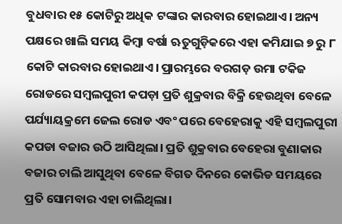ବୁଧବାର ୧୫ କୋଟିରୁ ଅଧିକ ଟଙ୍କାର କାରବାର ହୋଇଥାଏ। ଅନ୍ୟ ପକ୍ଷରେ ଖାଲି ସମୟ କିମ୍ବା ବର୍ଷା ଋତୁଗୁଡ଼ିକରେ ଏହା କମିଯାଇ ୭ ରୁ ୮ କୋଟି କାରବାର ହୋଇଥାଏ। ପ୍ରାରମ୍ଭରେ ବରଗଡ଼ ଉମା ଟକିଜ ରୋଡରେ ସମ୍ବଲପୁରୀ କପଡ଼ା ପ୍ରତି ଶୁକ୍ରବାର ବିକ୍ରି ହେଉଥିବା ବେଳେ ପର୍ଯ୍ୟାୟକ୍ରମେ ଜେଲ ରୋଡ ଏବଂ ପରେ ବେହେରାକୁ ଏହି ସମ୍ବଲପୁରୀ କପଡା ବଜାର ଉଠି ଆସିଥିଲା। ପ୍ରତି ଶୁକ୍ରବାର ବେହେରା ବୁଣାକାର ବଜାର ଚାଲି ଆସୁଥିବା ବେଳେ ବିଗତ ଦିନରେ କୋଭିଡ ସମୟରେ ପ୍ରତି ସୋମବାର ଏହା ଚାଲିଥିଲା।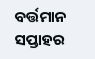ବର୍ତ୍ତମାନ ସପ୍ତାହର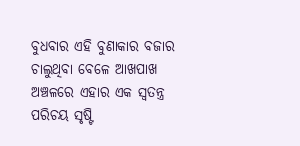ବୁଧବାର ଏହି ବୁଣାକାର ବଜାର ଚାଲୁଥିବା ବେଳେ ଆଖପାଖ ଅଞ୍ଚଳରେ ଏହାର ଏକ ସ୍ୱତନ୍ତ୍ର ପରିଚୟ ସୃଷ୍ଟି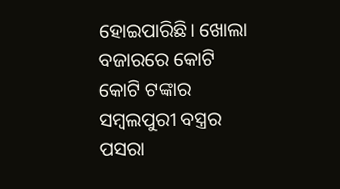ହୋଇପାରିଛି। ଖୋଲା ବଜାରରେ କୋଟି କୋଟି ଟଙ୍କାର ସମ୍ବଲପୁରୀ ବସ୍ତ୍ରର ପସରା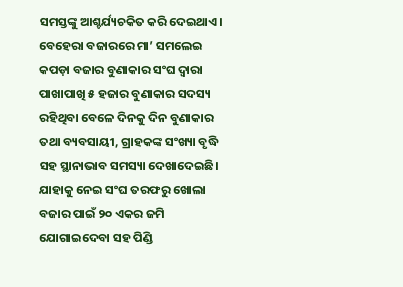ସମସ୍ତଙ୍କୁ ଆଶ୍ଚର୍ଯ୍ୟଚକିତ କରି ଦେଇଥାଏ। ବେହେରା ବଜାରରେ ମା’ ସମଲେଇ କପଡ଼ା ବଜାର ବୁଣାକାର ସଂଘ ଦ୍ୱାରା ପାଖାପାଖି ୫ ହଜାର ବୁଣାକାର ସଦସ୍ୟ ରହିଥିବା ବେଳେ ଦିନକୁ ଦିନ ବୁଣାକାର ତଥା ବ୍ୟବସାୟୀ, ଗ୍ରାହକଙ୍କ ସଂଖ୍ୟା ବୃଦ୍ଧି ସହ ସ୍ଥାନାଭାବ ସମସ୍ୟା ଦେଖାଦେଇଛି। ଯାହାକୁ ନେଇ ସଂଘ ତରଫରୁ ଖୋଲା ବଜାର ପାଇଁ ୨୦ ଏକର ଜମି ଯୋଗାଇଦେବା ସହ ପିଣ୍ଡି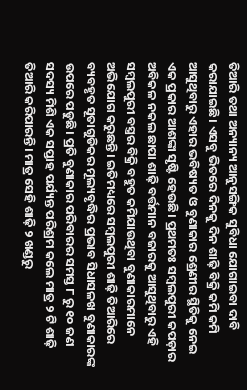ତିଆରି ତଥା ଅନ୍ୟାନ୍ୟ ଆନୁସଙ୍ଗିକ ସୁବିଧା ଯୋଗାଇବା ଦାବି କରାଯାଇଛି। ଏସବୁ ଭିତରେ ଦିନକୁ ଦିନ ଶାଢ଼ି ବିକ୍ରି କମି କମି ଆସୁଥିବାରୁ ଏହାର ଭବିଷ୍ୟତ ଓ ବୁଣାକାର ଶ୍ରେଣୀର ସ୍ଥିତିକୁ ନେଇ ଏକ ପ୍ରକାର ଆଶଙ୍କା ସୃଷ୍ଟି ହେଉଛି। ପ୍ରଥମତଃ ସମ୍ବଲପୁରୀ କପଡ଼ାର ଅବିକଳ ନକଲ ଛାପା ଶାଢ଼ି ବର୍ତ୍ତମାନ ବଜାରକୁ ଆସୁଥିବାରୁ ଏହି ସମ୍ବଲପୁରୀ ବସ୍ତ୍ରର ବିକ୍ରି ବହୁତ କମିଯାଉଥିବା ବୁଣାକାରମାନେ ଅଭିଯୋଗ କରୁଛନ୍ତି। ଇତିମଧ୍ୟରେ ସମ୍ବଲପୁରୀ ଶାଢ଼ି ତିଆରିରେ ବ୍ୟବହୃତ ସୂତାଗୁଡିକର ମୂଲ୍ୟବୃଦ୍ଧିର ପ୍ରଭାବ ସିଧାସଳଖ ବୁଣାକାରଙ୍କ ଉପରେ ପଡୁଛି। ପ୍ରତି ବୁଣାକାର ପରିବାରର ସମସ୍ତ ୮ ରୁ ୧୦ ଜଣ ସଦସ୍ୟ ମିଶି ଏକ ସପ୍ତାହ ପର୍ଯ୍ୟନ୍ତ ପରିଶ୍ରମ କଲେ ମାତ୍ର ୨ ଟି ଶାଢ଼ି ତିଆରି କରିପାରନ୍ତି। ମାତ୍ର ସେହି ଶାଢ଼ି ୨ ଖଣ୍ଡରୁ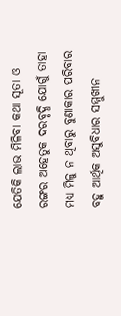ଯେତିକି ଲାଭ ମିଳିବା କଥା ସୂତା ଓ ରଙ୍ଗର ଅହେତୁକ ଦରବୃଦ୍ଧି ଯୋଗୁଁ ତାହା ମଧ୍ୟ ମିଳୁ ନ ଥିବାରୁ ବୁଣାକାର ପରିବାର ବହୁ ଆର୍ଥିକ ଅସୁବିଧାର ସମ୍ମୁଖୀନ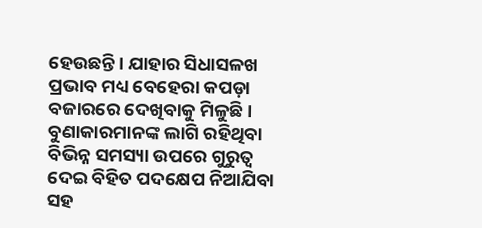ହେଉଛନ୍ତି। ଯାହାର ସିଧାସଳଖ ପ୍ରଭାବ ମଧ୍ୟ ବେହେରା କପଡ଼ା ବଜାରରେ ଦେଖିବାକୁ ମିଳୁଛି। ବୁଣାକାରମାନଙ୍କ ଲାଗି ରହିଥିବା ବିଭିନ୍ନ ସମସ୍ୟା ଉପରେ ଗୁରୁତ୍ୱ ଦେଇ ବିହିତ ପଦକ୍ଷେପ ନିଆଯିବା ସହ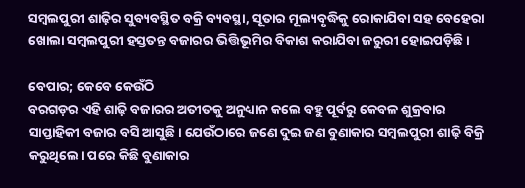ସମ୍ବଲପୁରୀ ଶାଢ଼ିର ସୁବ୍ୟବସ୍ଥିତ ବକ୍ରି ବ୍ୟବସ୍ଥା, ସୂତାର ମୂଲ୍ୟବୃଦ୍ଧିକୁ ରୋକାଯିବା ସହ ବେହେରା ଖୋଲା ସମ୍ବଲପୁରୀ ହସ୍ତତନ୍ତ ବଜାରର ଭିତ୍ତିଭୂମିର ବିକାଶ କରାଯିବା ଜରୁରୀ ହୋଇପଡ଼ିଛି।

ବେପାର; କେବେ କେଉଁଠି
ବରଗଡ଼ର ଏହି ଶାଢ଼ି ବଜାରର ଅତୀତକୁ ଅନୁଧ୍ୟାନ କଲେ ବହୁ ପୂର୍ବରୁ କେବଳ ଶୁକ୍ରବାର ସାପ୍ତାହିକୀ ବଜାର ବସି ଆସୁଛି। ଯେଉଁଠାରେ ଜଣେ ଦୁଇ ଜଣ ବୁଣାକାର ସମ୍ୱଲପୁରୀ ଶାଢ଼ି ବିକ୍ରି କରୁଥିଲେ। ପରେ କିଛି ବୁଣାକାର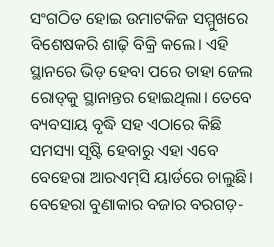ସଂଗଠିତ ହୋଇ ଉମାଟକିଜ ସମ୍ମୁଖରେ ବିଶେଷକରି ଶାଢ଼ି ବିକ୍ରି କଲେ। ଏହି ସ୍ଥାନରେ ଭିଡ଼ ହେବା ପରେ ତାହା ଜେଲ ରୋଡ୍‌କୁ ସ୍ଥାନାନ୍ତର ହୋଇଥିଲା। ତେବେ ବ୍ୟବସାୟ ବୃଦ୍ଧି ସହ ଏଠାରେ କିଛି ସମସ୍ୟା ସୃଷ୍ଟି ହେବାରୁ ଏହା ଏବେ ବେହେରା ଆରଏମ୍‌ସି ୟାର୍ଡରେ ଚାଲୁଛି। ବେହେରା ବୁଣାକାର ବଜାର ବରଗଡ଼-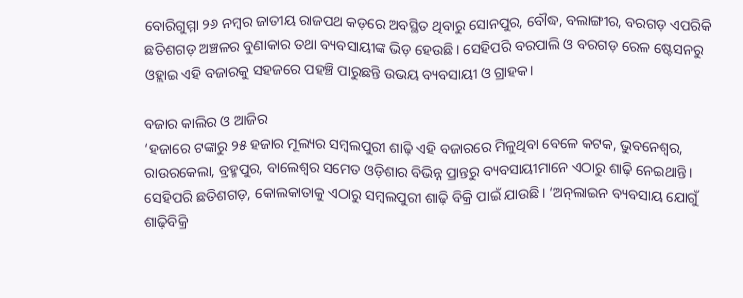ବୋରିଗୁମ୍ମା ୨୬ ନମ୍ୱର ଜାତୀୟ ରାଜପଥ କଡ଼ରେ ଅବସ୍ଥିତ ଥିବାରୁ ସୋନପୁର, ବୌଦ୍ଧ, ବଲାଙ୍ଗୀର, ବରଗଡ଼ ଏପରିକି ଛତିଶଗଡ଼ ଅଞ୍ଚଳର ବୁଣାକାର ତଥା ବ୍ୟବସାୟୀଙ୍କ ଭିଡ଼ ହେଉଛି। ସେହିପରି ବରପାଲି ଓ ବରଗଡ଼ ରେଳ ଷ୍ଟେସନରୁ ଓହ୍ଲାଇ ଏହି ବଜାରକୁ ସହଜରେ ପହଞ୍ଚି ପାରୁଛନ୍ତି ଉଭୟ ବ୍ୟବସାୟୀ ଓ ଗ୍ରାହକ।

ବଜାର କାଲିର ଓ ଆଜିର
‘ହଜାରେ ଟଙ୍କାରୁ ୨୫ ହଜାର ମୂଲ୍ୟର ସମ୍ୱଲପୁରୀ ଶାଢ଼ି ଏହି ବଜାରରେ ମିଳୁଥିବା ବେଳେ କଟକ, ଭୁବନେଶ୍ୱର, ରାଉରକେଲା, ବ୍ରହ୍ମପୁର, ବାଲେଶ୍ୱର ସମେତ ଓଡ଼ିଶାର ବିଭିନ୍ନ ପ୍ରାନ୍ତରୁ ବ୍ୟବସାୟୀମାନେ ଏଠାରୁ ଶାଢ଼ି ନେଇଥାନ୍ତି। ସେହିପରି ଛତିଶଗଡ଼, କୋଲକାତାକୁ ଏଠାରୁ ସମ୍ୱଲପୁରୀ ଶାଢ଼ି ବିକ୍ରି ପାଇଁ ଯାଉଛି। ‘ଅନ୍‌ଲାଇନ ବ୍ୟବସାୟ ଯୋଗୁଁ ଶାଢ଼ିବିକ୍ରି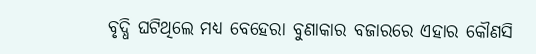ବୃଦ୍ଧି ଘଟିଥିଲେ ମଧ୍ୟ ବେହେରା ବୁଣାକାର ବଜାରରେ ଏହାର କୌଣସି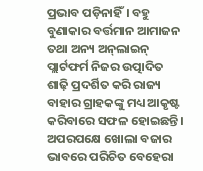ପ୍ରଭାବ ପଡ଼ିନାହିଁ। ବହୁ ବୁଣାକାର ବର୍ତ୍ତମାନ ଆମାଜନ ତଥା ଅନ୍ୟ ଅନ୍‌ଲାଇନ୍‌ ପ୍ଲାର୍ଟଫର୍ମ ନିଜର ଉତ୍ପାଦିତ ଶାଢ଼ି ପ୍ରଦର୍ଶିତ କରି ରାଜ୍ୟ ବାହାର ଗ୍ରାହକଙ୍କୁ ମଧ୍ୟ ଆକୃଷ୍ଟ କରିବାରେ ସଫଳ ହୋଇଛନ୍ତି। ଅପରପକ୍ଷେ ଖୋଲା ବଜାର ଭାବରେ ପରିଚିତ ବେହେରା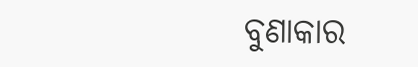ବୁଣାକାର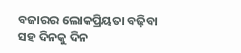ବଜାରର ଲୋକପ୍ରିୟତା ବଢ଼ିବା ସହ ଦିନକୁ ଦିନ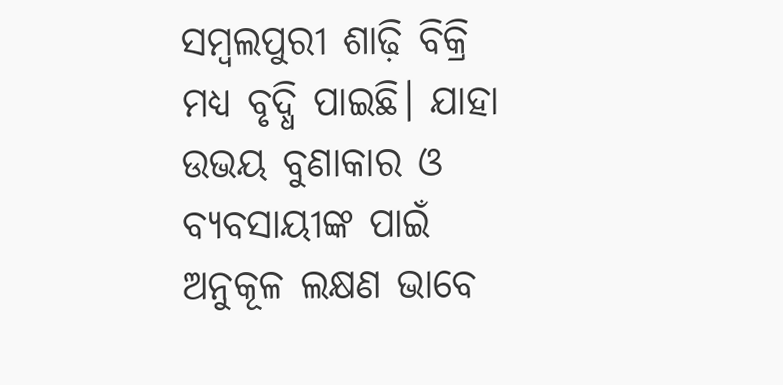ସମ୍ୱଲପୁରୀ ଶାଢ଼ି ବିକ୍ରି ମଧ୍ୟ ବୃଦ୍ଧି ପାଇଛି। ଯାହା ଉଭୟ ବୁଣାକାର ଓ ବ୍ୟବସାୟୀଙ୍କ ପାଇଁ ଅନୁକୂଳ ଲକ୍ଷଣ ଭାବେ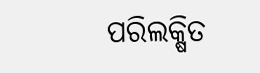ପରିଲକ୍ଷିତ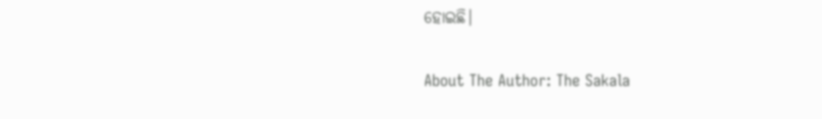ହୋଇଛି।

About The Author: The Sakala